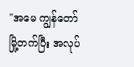"အမေ ကျွန်တော်မြို့တက်ပြီး အလုပ်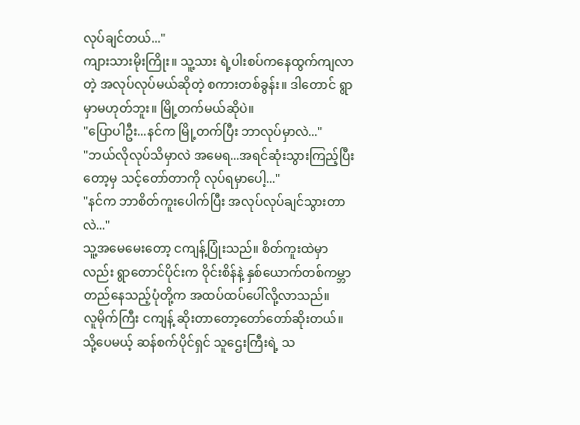လုပ်ချင်တယ်..."
ကျားသားမိုးကြိုး။ သူ့သား ရဲ့ပါးစပ်ကနေထွက်ကျလာတဲ့ အလုပ်လုပ်မယ်ဆိုတဲ့ စကားတစ်ခွန်း။ ဒါတောင် ရွာမှာမဟုတ်ဘူး။ မြို့တက်မယ်ဆိုပဲ။
"ပြောပါဦး...နင်က မြို့တက်ပြီး ဘာလုပ်မှာလဲ..."
"ဘယ်လိုလုပ်သိမှာလဲ အမေရ...အရင်ဆုံးသွားကြည့်ပြီးတော့မှ သင့်တော်တာကို လုပ်ရမှာပေါ့..."
"နင်က ဘာစိတ်ကူးပေါက်ပြီး အလုပ်လုပ်ချင်သွားတာလဲ..."
သူ့အမေမေးတော့ ငကျန့်ပြုံးသည်။ စိတ်ကူးထဲမှာလည်း ရွာတောင်ပိုင်းက ဝိုင်းစိန်နဲ့ နှစ်ယောက်တစ်ကမ္ဘာတည်နေသည့်ပုံတို့က အထပ်ထပ်ပေါ်လို့လာသည်။
လူမိုက်ကြီး ငကျန့် ဆိုးတာတော့တော်တော်ဆိုးတယ်။ သို့ပေမယ့် ဆန်စက်ပိုင်ရှင် သူဌေးကြီးရဲ့ သ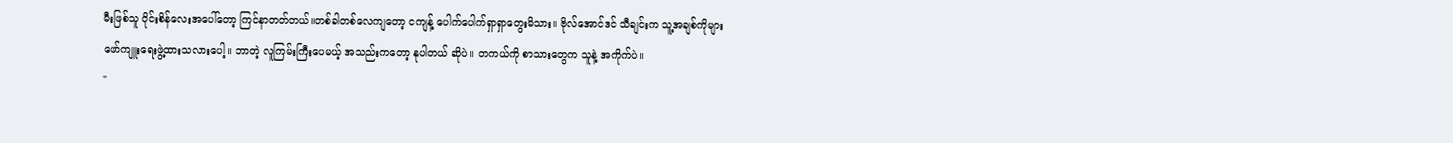မီးဖြစ်သူ ဝိုင်းစိန်လေးအပေါ်တော့ ကြင်နာတတ်တယ်။တစ်ခါတစ်လေကျတော့ ငကျန့် ပေါက်ပေါက်ရှာရှာတွေးမိသား။ ဗိုလ်အောင်ဒင် သီချင်းက သူ့အချစ်ကိုများဖော်ကျူးရေးဖွဲ့ထားသလားပေါ့။ ဘာတဲ့ လူကြမ်းကြီးပေမယ့် အသည်းကတော့ နုပါတယ် ဆိုပဲ။ တကယ်ကို စာသားတွေက သူနဲ့ အကိုက်ပဲ။
"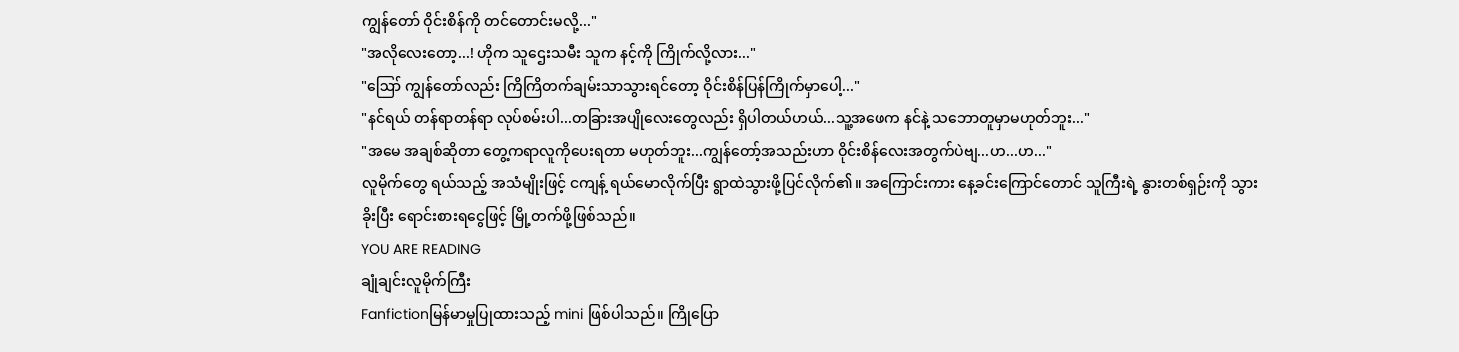ကျွန်တော် ဝိုင်းစိန်ကို တင်တောင်းမလို့..."
"အလိုလေးတော့...! ဟိုက သူဌေးသမီး သူက နင့်ကို ကြိုက်လို့လား..."
"ဪ ကျွန်တော်လည်း ကြိကြိတက်ချမ်းသာသွားရင်တော့ ဝိုင်းစိန်ပြန်ကြိုက်မှာပေါ့..."
"နင်ရယ် တန်ရာတန်ရာ လုပ်စမ်းပါ...တခြားအပျိုလေးတွေလည်း ရှိပါတယ်ဟယ်...သူ့အဖေက နင်နဲ့ သဘောတူမှာမဟုတ်ဘူး..."
"အမေ အချစ်ဆိုတာ တွေ့ကရာလူကိုပေးရတာ မဟုတ်ဘူး...ကျွန်တော့်အသည်းဟာ ဝိုင်းစိန်လေးအတွက်ပဲဗျ...ဟ...ဟ..."
လူမိုက်တွေ ရယ်သည့် အသံမျိုးဖြင့် ငကျန့် ရယ်မောလိုက်ပြီး ရွာထဲသွားဖို့ပြင်လိုက်၏။ အကြောင်းကား နေ့ခင်းကြောင်တောင် သူကြီးရဲ့ နွားတစ်ရှဉ်းကို သွားခိုးပြီး ရောင်းစားရငွေဖြင့် မြို့တက်ဖို့ဖြစ်သည်။
YOU ARE READING
ချုံချင်းလူမိုက်ကြီး
Fanfictionမြန်မာမှုပြုထားသည့် mini ဖြစ်ပါသည်။ ကြိုပြော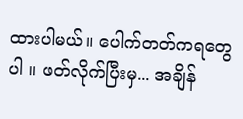ထားပါမယ်။ ပေါက်တတ်ကရတွေပါ ။ ဖတ်လိုက်ပြီးမှ... အချိန်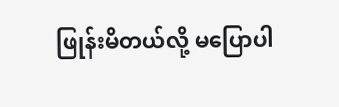ဖြုန်းမိတယ်လို့ မပြောပါ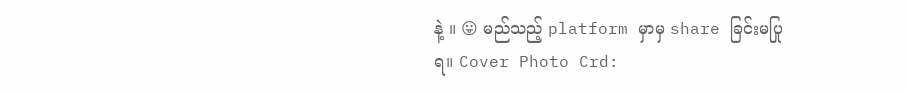နဲ့ ။ 😛 မည်သည့် platform မှာမှ share ခြင်းမပြုရ။ Cover Photo Crd: